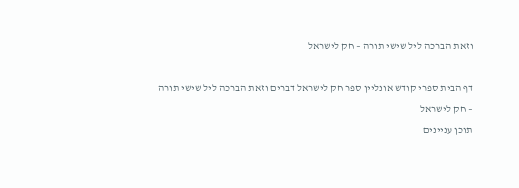וזאת הברכה ליל שישי תורה – חק לישראל

דף הבית ספרי קודש אונליין ספר חק לישראל דברים וזאת הברכה ליל שישי תורה – חק לישראל
תוכן עניינים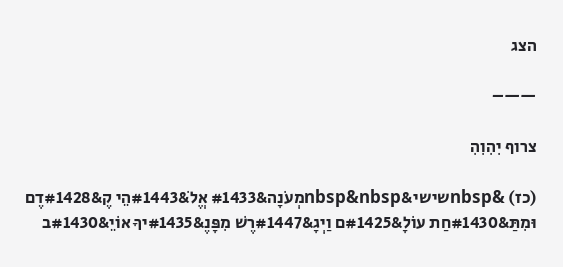הצג

——–

צרוף יִהִוִהִ

(כז) &nbspשישי&nbsp&nbspמְעֹנָה&#1433 אֱלֹ&#1443הֵי קֶ&#1428דֶם וּמִתַּ&#1430חַת עוֹלָ&#1425ם וַיְגָ&#1447רֶשׁ מִפָּנֶ&#1435יךָ אוֹיֵ&#1430ב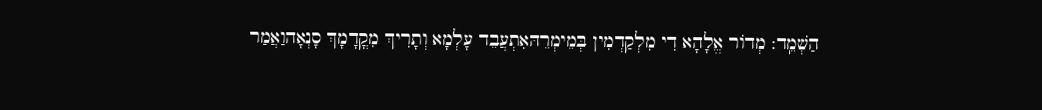הַשְׁמֵֽד: מְדוֹר אֱלָהָא דִי מִלְקַדְמִין בְּמֵימְרֵהּאִתְעֲבֵד עָלְמָא וְתָרִיךְ מִקֳדָמָךְ סָנְאָהוַאֲמַר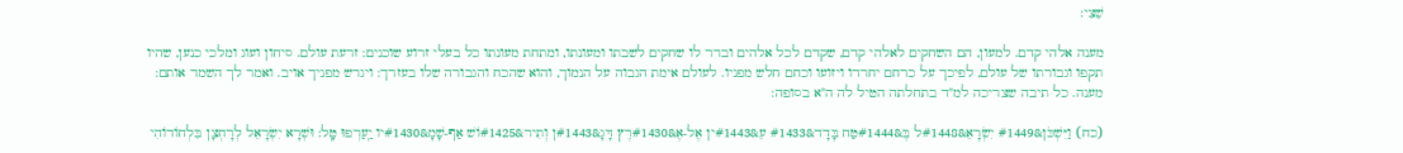שֵׁצִי:

מענה אלהי קדם. למעון, הם השחקים לאלהי קדם, שקדם לכל אלהים וברר לו שחקים לשבתו ומעונתו, ומתחת מעונתו כל בעלי זרוע שוכנים: זרעת עולם. סיחון ועוג ומלכי כנען, שהיו תקפו וגבורתו של עולם, לפיכך על כרחם יחרדו ויזועו וכחם חלש מפניו. לעולם אימת הגבוה על הנמוך, והוא שהכח והגבורה שלו בעזרך: ויגרש מפניך אויב. ואמר לך השמד אותם: מענה. כל תיבה שצריכה למ"ד בתחלתה הטיל לה ה"א בסופה:

(כח) וַיִּשְׁכֹּן&#1449 יִשְׂרָאֵ&#1448ל בֶּ&#1444טַח בָּדָד&#1433 עֵ&#1443ין אֶל-אֶ&#1430רֶץ דָּגָ&#1443ן וְתִיר&#1425וֹשׁ אַף-שָׁמָ&#1430יו יַֽעַרְפוּ טָֽל: וּשְׁרָא יִשְׂרָאֵל לְרָחְצָן בִּלְחוֹדוֹהִי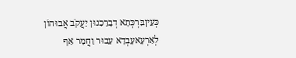כְּעֵיןבִּרְכְּתָא דְבָרֵכִנוּן יַעֲקֹב אֲבוּהוֹן לְאַרְעָאעָבְדָא עִבוּר וַחֲמָר אַף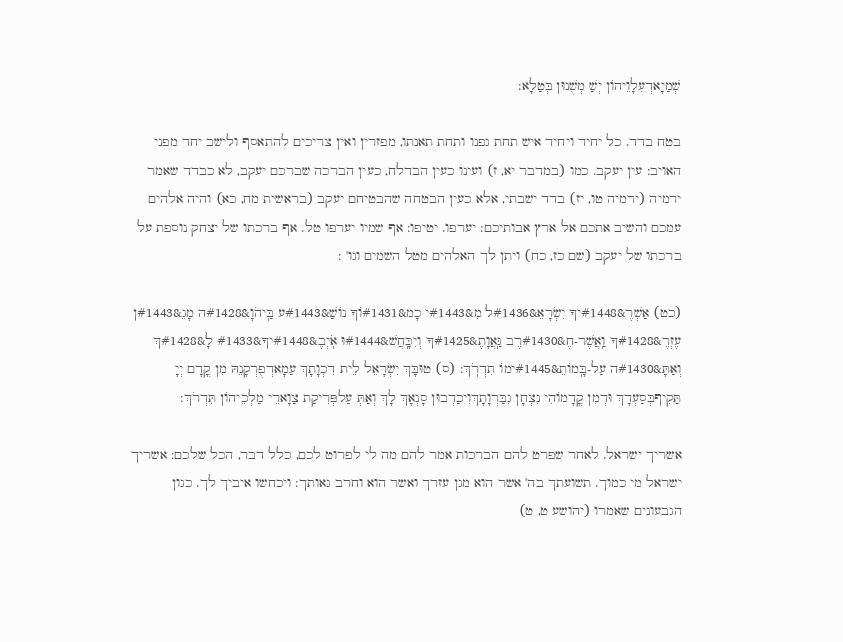שְׁמַיָאדְעִלָוֵיהוֹן יְשַׁ מְשֻׁנוּן בְּטַלָא:

בטח בדד. כל יחיד ויחיד איש תחת גפנו ותחת תאנתו, מפזרין ואין צריכים להתאסף ולישב יחד מפני האויב: עין יעקב. כמו (במדבר יא, ז) ועינו כעין הבדלח, כעין הברכה שברכם יעקב, לא כבדד שאמר ירמיה (ירמיה טו, יז) בדד ישבתי, אלא כעין הבטחה שהבטיחם יעקב (בראשית מח, כא) והיה אלהים עמכם והשיב אתכם אל ארץ אבותיכם: יערפו. יטיפו: אף שמיו יערפו טל. אף ברכתו של יצחק נוספת על ברכתו של יעקב (שם כז, כח) ויתן לך האלהים מטל השמים וגו' :

(כט) אַשְׁרֶ&#1448יךָ יִשְׂרָאֵ&#1436ל מִ&#1443י כָמ&#1431וֹךָ נוֹשַׁ&#1443ע בַּֽיהֹוָ&#1428ה מָגֵ&#1443ן עֶזְרֶ&#1428ךָ וַֽאֲשֶׁר-חֶ&#1430רֶב גַּֽאֲוָתֶ&#1425ךָ וְיִכָּֽחֲשׁ&#1444וּ אֹֽיְבֶ&#1448יךָ&#1433 לָ&#1428ךְ וְאַתָּ&#1430ה עַל-בָּֽמוֹתֵ&#1445ימוֹ תִדְרֹֽךְ: (ס) טוּבָּךְ יִשְׂרָאֵל לֵית דִכְוָתָךְ עַמָאדְפֻרְקָנֵהּ מִן קֳדָם יְיָ תַּקִיףבְּסַעְדָךְ וּדְמִן קֳדָמוֹהִי נִצְחָן גִבַּרְוָתָךְוִיכַדְבוּן סָנְאָךְ לָךְ וְאַתְּ עַלפְּרִיקַת צַוָארֵי מַלְכֵיהוֹן תִּדְרֹךְ:

אשריך ישראל. לאחר שפרט להם הברכות אמר להם מה לי לפרוט לכם, כלל דבר, הכל שלכם: אשריך ישראל מי כמוך. תשועתך בה' אשר הוא מגן עזרך ואשר הוא וחרב גאותך: ויכחשו איביך לך. כגון הגבעונים שאמרו (יהושע ט, ט)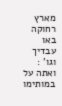מארץ רחוקה באו עבדיך וגו' : ואתה על במותימו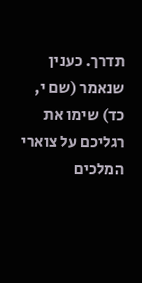תדרך. כענין שנאמר (שם י, כד) שימו את רגליכם על צוארי המלכים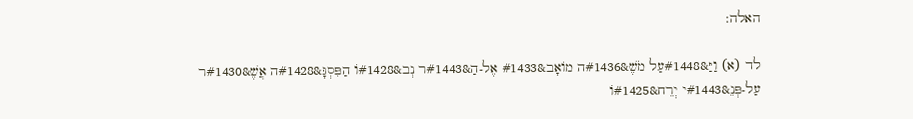האלה:

לד (א) וַיַּ&#1448עַל מֹשֶׁ&#1436ה מוֹאָב&#1433 אֶל-הַ&#1443ר נְב&#1428וֹ הַפִּסְגָּ&#1428ה אֲשֶׁ&#1430ר עַל-פְּנֵ&#1443י יְרֵח&#1425וֹ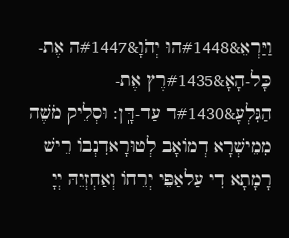וַיַּרְאֵ&#1448הוּ יְהֹוָ&#1447ה אֶת-כָּל-הָאָ&#1435רֶץ אֶת-הַגִּלְעָ&#1430ד עַד-דָּֽן: וּסְלֵיק מֹשֶׁה מִמֵישְׁרָא דְמוֹאָב לְטוּרָאדִנְבוֹ רֵישׁ רָמָתָא דִי עַלאַפֵּי יְרֵחוֹ וְאַחְזְיֵהּ יְיָ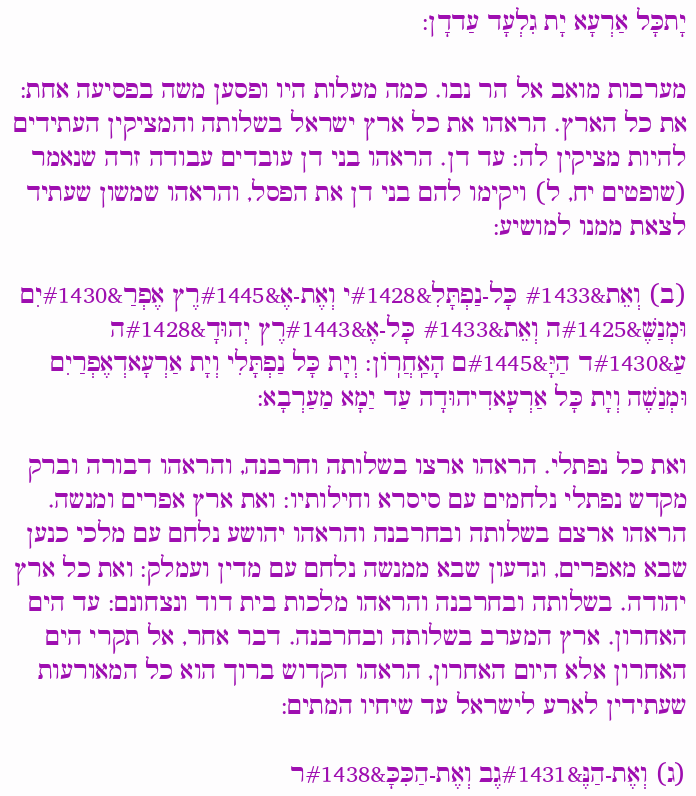יָתכָּל אַרְעָא יָת גִלְעָד עַדדָן:

מערבות מואב אל הר נבו. כמה מעלות היו ופסען משה בפסיעה אחת: את כל הארץ. הראהו את כל ארץ ישראל בשלותה והמציקין העתידים להיות מציקין לה: עד דן. הראהו בני דן עובדים עבודה זרה שנאמר (שופטים יח, ל) ויקימו להם בני דן את הפסל, והראהו שמשון שעתיד לצאת ממנו למושיע:

(ב) וְאֵת&#1433 כָּל-נַפְתָּלִ&#1428י וְאֶת-אֶ&#1445רֶץ אֶפְרַ&#1430יִם וּמְנַשֶּׁ&#1425ה וְאֵת&#1433 כָּל-אֶ&#1443רֶץ יְהוּדָ&#1428ה עַ&#1430ד הַיָּ&#1445ם הָאַֽחֲרֽוֹן: וְיָת כָּל נַפְתָּלִי וְיָת אַרְעָאדְאֶפְרַיִם וּמְנַשֶׁה וְיָת כָּל אַרְעָאדִיהוּדָה עַד יַמָא מַעַרְבָא:

ואת כל נפתלי. הראהו ארצו בשלותה וחרבנה, והראהו דבורה וברק מקדש נפתלי נלחמים עם סיסרא וחילותיו: ואת ארץ אפרים ומנשה. הראהו ארצם בשלותה ובחרבנה והראהו יהושע נלחם עם מלכי כנען שבא מאפרים, וגדעון שבא ממנשה נלחם עם מדין ועמלק: ואת כל ארץ יהודה. בשלותה ובחרבנה והראהו מלכות בית דוד ונצחונם: עד הים האחרון. ארץ המערב בשלותה ובחרבנה. דבר אחר, אל תקרי הים האחרון אלא היום האחרון, הראהו הקדוש ברוך הוא כל המאורעות שעתידין לארע לישראל עד שיחיו המתים:

(ג) וְאֶת-הַנֶּ&#1431גֶב וְאֶת-הַכִּכָּ&#1438ר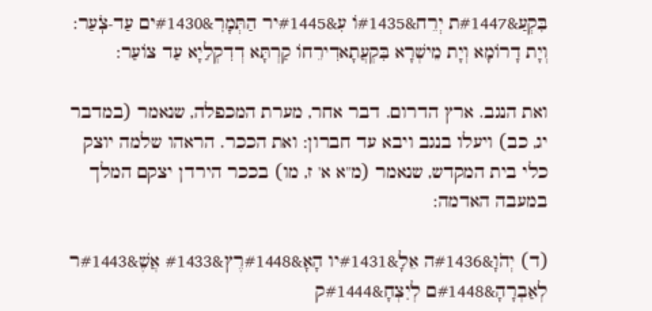בִּקְעַ&#1447ת יְרֵח&#1435וֹ עִ&#1445יר הַתְּמָרִ&#1430ים עַד-צֹֽעַר: וְיָת דָרוֹמָא וְיָת מֵישְׁרָא בִּקְעֲתָאדִירֵחוֹ קַרְתָּא דְדִקְלַיָא עַד צוֹעַר:

ואת הנגב. ארץ הדרום. דבר אחר, מערת המכפלה, שנאמר (במדבר יג, כב) ויעלו בנגב ויבא עד חברון: ואת הככר. הראהו שלמה יוצק כלי בית המקדש, שנאמר (מ"א א' ז, מו) בככר הירדן יצקם המלך במעבה האדמה:

(ד) יְהֹוָ&#1436ה אֵלָ&#1431יו הָאָ&#1448רֶץ&#1433 אֲשֶׁ&#1443ר לְאַבְרָהָ&#1448ם לְיִצְחָ&#1444ק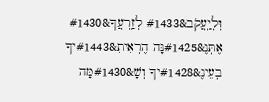וּֽלְיַֽעֲקֹב&#1433 לְזַֽרְעֲךָ&#1430 אֶתְּנֶ&#1425נָּה הֶרְאִיתִ&#1443יךָ בְעֵינֶ&#1428יךָ וְשָׁ&#1430מָּה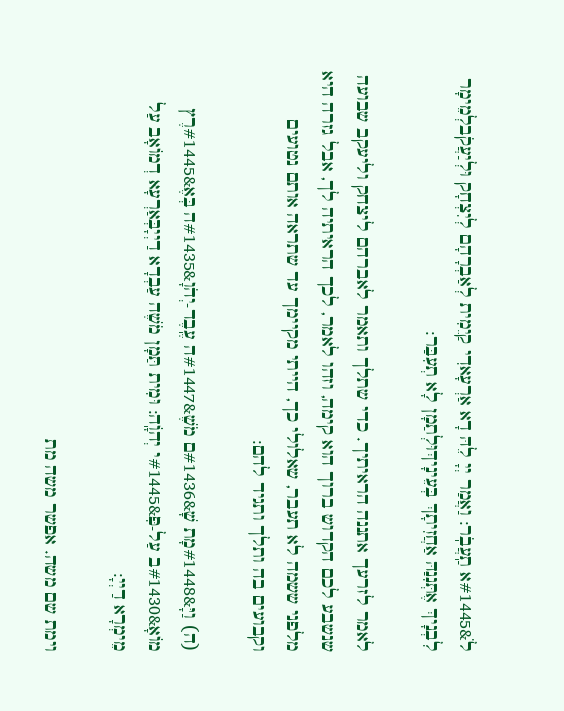לֹ&#1445א תַֽעֲבֹֽר: וַאֲמַר יְיָ לֵהּ דָא אַרְעָאדִי קַיֵמִית לְאַבְרָהָם לְיִצְחָק וּלְיַעֲקֹבלְמֵימָר לִבְנָיךְ אֶתְּנִנַהּ אַחֲזִיתָךְ בְּעֵינָיךְוּלְתַמָן לָא תְעִבַּר:

לאמר לזרעך אתננה הראיתיך. כדי שתלך ותאמר לאברהם ליצחק וליעקב שבועה שנשבע לכם הקדוש ברוך הוא קימה, וזהו לאמר, לכך הראיתיה לך, אבל גזרה היא מלפני ששמה לא תעבר, שאלולי כך, הייתי מקיימך עד שתראה אותם נטועים וקבועים בה ותלך ותגיד להם:

(ה) וַיָּ&#1448מָת שָׁ&#1436ם מֹשֶׁ&#1447ה עֶֽבֶד-יְהֹוָ&#1435ה בְּאֶ&#1445רֶץ מוֹאָ&#1430ב עַל-פִּ&#1445י יְהֹוָֽה: וּמִית תַּמָן מֹשֶׁה עַבְדָא דַיְיָבְּאַרְעָא דְמוֹאָב עַל מֵימְרָא דַיְיָ:

וימת שם משה. אפשר משה מת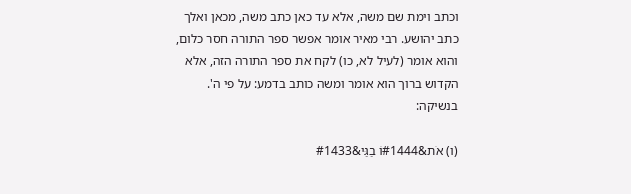וכתב וימת שם משה, אלא עד כאן כתב משה, מכאן ואלך כתב יהושע. רבי מאיר אומר אפשר ספר התורה חסר כלום, והוא אומר (לעיל לא, כו) לקח את ספר התורה הזה, אלא הקדוש ברוך הוא אומר ומשה כותב בדמע: על פי ה'. בנשיקה:

(ו) אֹת&#1444וֹ בַגַּי&#1433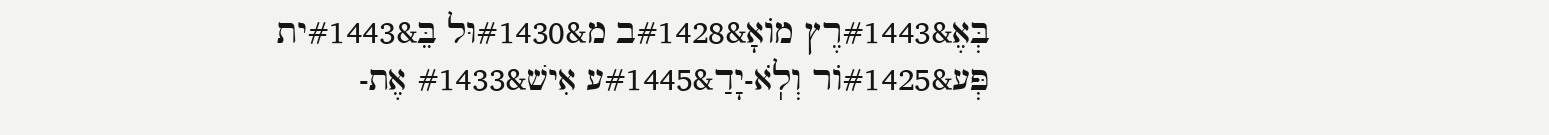בְּאֶ&#1443רֶץ מוֹאָ&#1428ב מ&#1430וּל בֵּ&#1443ית פְּע&#1425וֹר וְלֹֽא-יָדַ&#1445ע אִישׁ&#1433 אֶת-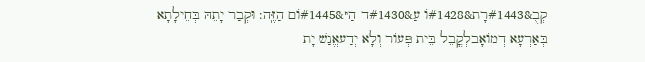קְבֻ&#1443רָת&#1428וֹ עַ&#1430ד הַיּ&#1445וֹם הַזֶּֽה: וּקְבַר יָתֵהּ בְּחֵילָתָא בְּאַרְעָא דְמוֹאָבלְקֳבֵל בֵּית פְּעוֹר וְלָא יְדַעאֱנַשׁ יָת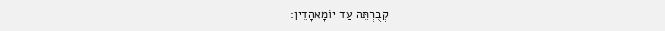קְבֻרְתֵּה עַד יוֹמָאהָדֵין: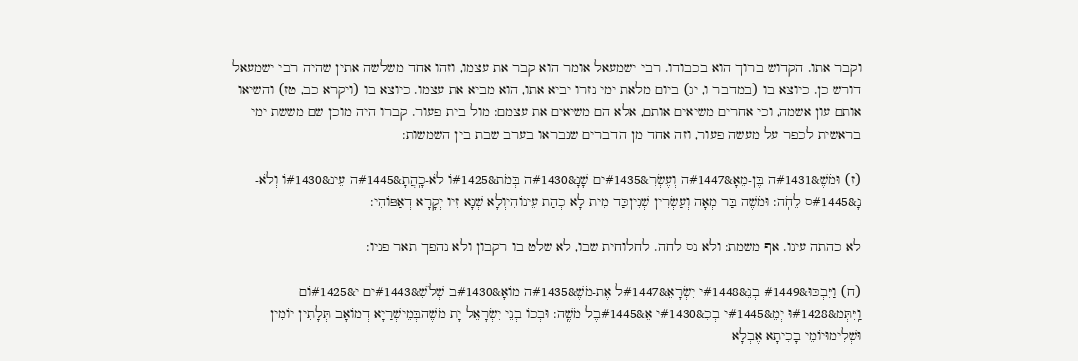וקבר אתו. הקדוש ברוך הוא בכבודו. רבי ישמעאל אומר הוא קבר את עצמו, וזהו אחד משלשה אתין שהיה רבי ישמעאל דורש כן. כיוצא בו (במדבר ו, יג) ביום מלאת ימי נזרו יביא אתו, הוא מביא את עצמו. כיוצא בו (ויקרא כב, טז) והשיאו אותם עון אשמה, וכי אחרים משיאים אותם, אלא הם משיאים את עצמם: מול בית פעור. קברו היה מוכן שם מששת ימי בראשית לכפר על מעשה פעור, וזה אחד מן הדברים שנבראו בערב שבת בין השמשות:

(ז) וּמֹשֶׁ&#1431ה בֶּן-מֵאָ&#1447ה וְעֶשְׂרִ&#1435ים שָׁנָ&#1430ה בְּמֹת&#1425וֹ לֹא-כָֽהֲתָ&#1445ה עֵינ&#1430וֹ וְלֹא-נָ&#1445ס לֵחֹֽה: וּמֹשֶׁה בַּר מְאָה וְעַשְׂרִין שְׁנִיןכַּד מִית לָא כְהַת עֵינוֹהִיוְלָא שְׁנָא זִיו יְקָרָא דְאַפּוֹהִי:

לא כהתה עינו. אף משמת: ולא נס לחה. לחלוחית שבו, לא שלט בו רקבון ולא נהפך תאר פניו:

(ח) וַיִּבְכּוּ&#1449 בְנֵ&#1448י יִשְׂרָאֵ&#1447ל אֶת-מֹשֶׁ&#1435ה מוֹאָ&#1430ב שְׁלֹשִׁ&#1443ים י&#1425וֹם וַֽיִּתְּמ&#1428וּ יְמֵ&#1445י בְכִ&#1430י אֵ&#1445בֶל מֹשֶֽׁה: וּבְכוֹ בְנֵי יִשְׂרָאֵל יָת מֹשֶׁהבְּמֵישְׁרַיָא דְמוֹאָב תְּלָתִין יוֹמִין וּשְׁלִימוּיוֹמֵי בָכִיתָא אֶבְלָא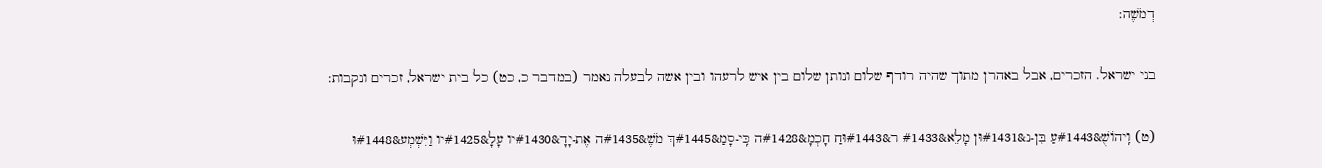דְמֹשֶׁה:

בני ישראל. הזכרים, אבל באהרן מתוך שהיה רודף שלום ונותן שלום בין איש לרעהו ובין אשה לבעלה נאמר (במדבר כ, כט) כל בית ישראל, זכרים ונקבות:

(ט) וִֽיהוֹשֻׁ&#1443עַ בִּן-נ&#1431וּן מָלֵא&#1433 ר&#1443וּחַ חָכְמָ&#1428ה כִּֽי-סָמַ&#1445ךְ מֹשֶׁ&#1435ה אֶת-יָדָ&#1430יו עָלָ&#1425יו וַיִּשְׁמְע&#1448וּ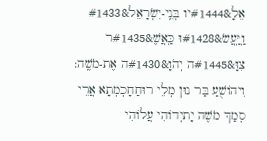אֵלָ&#1444יו בְּנֵֽי-יִשְׂרָאֵל&#1433 וַֽיַּֽעֲשׂ&#1428וּ כַּֽאֲשֶׁ&#1435ר צִוָּ&#1445ה יְהֹוָ&#1430ה אֶת-מֹשֶֽׁה: וִיהוֹשֻׁעַ בַּר נוּן מְלֵי רוּחַחָכְמְתָא אֲרֵי סְמַךְ מֹשֶׁה יָתיְדוֹהִי עֲלוֹהִי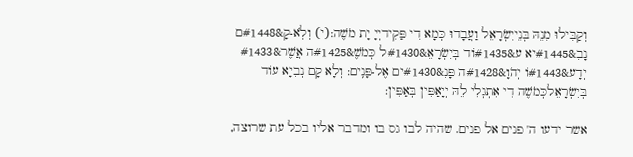וְקַבִּילוּ מִנֵהּ בְּנֵייִשְׂרָאֵל וַעֲבָדוּ כְּמָא דִי פַּקִידיְיָ יָת מֹשֶׁה:(י) וְלֹֽא-קָ&#1448ם נָבִ&#1445יא ע&#1435וֹד בְּיִשְׂרָאֵ&#1430ל כְּמֹשֶׁ&#1425ה אֲשֶׁר&#1433 יְדָע&#1443וֹ יְהֹוָ&#1428ה פָּנִ&#1430ים אֶל-פָּנִֽים: וְלָא קָם נְבִיָא עוֹד בְּיִשְׂרָאֵלכְּמֹשֶׁה דִי אִתְגְלִי לֵהּ יְיָאַפִּין בְּאַפִּין:

אשר ידעו ה' פנים אל פנים. שהיה לבו גס בו ומדבר אליו בכל עת שרוצה,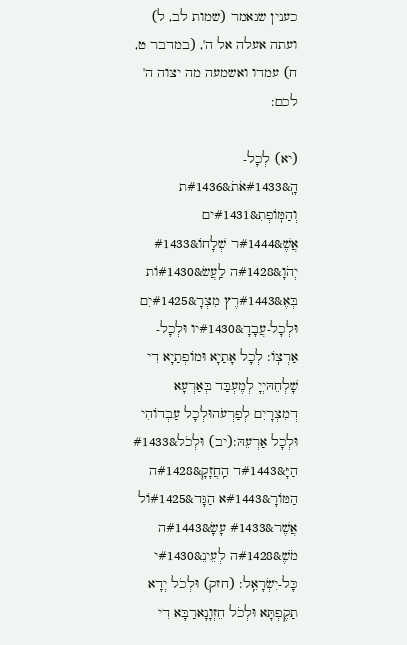כענין שנאמר (שמות לב, ל) ועתה אעלה אל ה', (במדבר ט, ח) עמדו ואשמעה מה יצוה ה' לכם:

(יא) לְכָל-הָֽ&#1433אֹתֹ&#1436ת וְהַמּֽוֹפְתִ&#1431ים אֲשֶׁ&#1444ר שְׁלָחוֹ&#1433 יְהֹוָ&#1428ה לַֽעֲשׂ&#1430וֹת בְּאֶ&#1443רֶץ מִצְרָ&#1425יִם וּלְכָל-עֲבָדָ&#1430יו וּלְכָל-אַרְצֽוֹ: לְכָל אָתַיָא וּמוֹפְתַיָא דִי שָׁלְחֵהּיְיָ לְמֶעְבַּד בְּאַרְעָא דְמִצְרָיִם לְפַרְעֹהוּלְכָל עַבְדוֹהִי וּלְכָל אַרְעֵהּ:(יב) וּלְכֹל&#1433 הַיָּ&#1443ד הַֽחֲזָקָ&#1428ה הַמּוֹרָ&#1443א הַגָּד&#1425וֹל אֲשֶׁר&#1433 עָשָׂ&#1443ה מֹשֶׁ&#1428ה לְעֵינֵ&#1430י כָּל-יִשְׂרָאֵֽל: (חזק) וּלְכֹל יְדָא תַקֶפְתָּא וּלְכֹל חֵזְוָנָארַבָּא דִי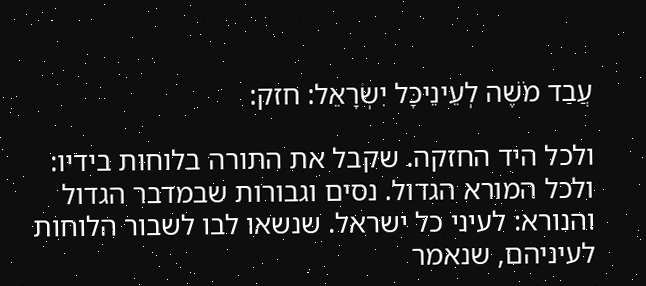עֲבַד מֹשֶׁה לְעֵינֵיכָּל יִשְׂרָאֵל: חזק:

ולכל היד החזקה. שקבל את התורה בלוחות בידיו: ולכל המורא הגדול. נסים וגבורות שבמדבר הגדול והנורא: לעיני כל ישראל. שנשאו לבו לשבור הלוחות לעיניהם, שנאמר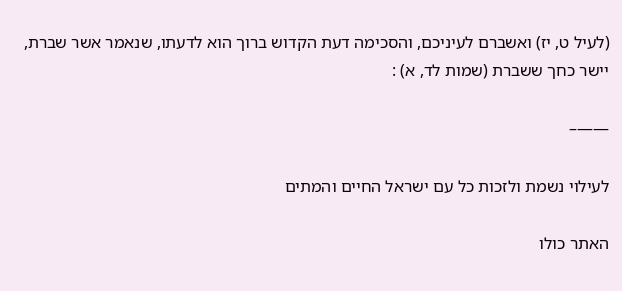(לעיל ט, יז) ואשברם לעיניכם, והסכימה דעת הקדוש ברוך הוא לדעתו, שנאמר אשר שברת, יישר כחך ששברת (שמות לד, א) :

——–

לעילוי נשמת ולזכות כל עם ישראל החיים והמתים

האתר כולו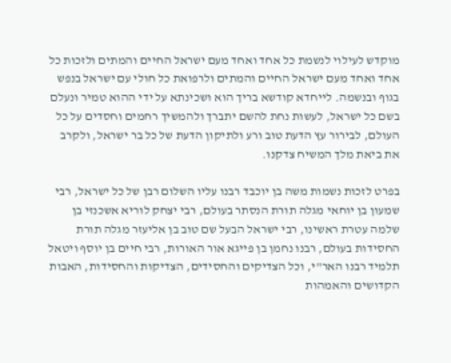מוקדש לעילוי לנשמת כל אחד ואחד מעם ישראל החיים והמתים ולזכות כל אחד ואחד מעם ישראל החיים והמתים ולרפואת כל חולי עם ישראל בנפש בגוף ובנשמה. לייחדא קודשא בריך הוא ושכינתא על ידי ההוא טמיר ונעלם בשם כל ישראל, לעשות נחת להשם יתברך ולהמשיך רחמים וחסדים על כל העולם, לבירור עץ הדעת טוב ורע ולתיקון הדעת של כל בר ישראל, ולקרב את ביאת מלך המשיח צדקנו.

בפרט לזכות נשמות משה בן יוכבד רבנו עליו השלום רבן של כל ישראל, רבי שמעון בן יוחאי מגלה תורת הנסתר בעולם, רבי יצחק לוריא אשכנזי בן שלמה עטרת ראשינו, רבי ישראל הבעל שם טוב בן אליעזר מגלה תורת החסידות בעולם, רבנו נחמן בן פייגא אור האורות, רבי חיים בן יוסף ויטאל תלמיד רבנו האר"י, וכל הצדיקים והחסידים, הצדיקות והחסידות, האבות הקדושים והאמהות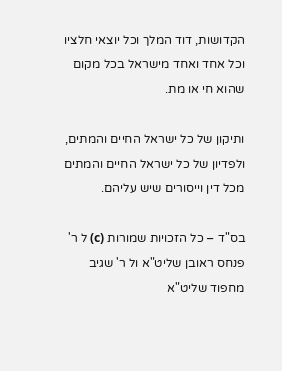הקדושות, דוד המלך וכל יוצאי חלציו וכל אחד ואחד מישראל בכל מקום שהוא חי או מת.

ותיקון של כל ישראל החיים והמתים, ולפדיון של כל ישראל החיים והמתים מכל דין וייסורים שיש עליהם.

בס"ד – כל הזכויות שמורות (c) ל ר' פנחס ראובן שליט"א ול ר' שגיב מחפוד שליט"א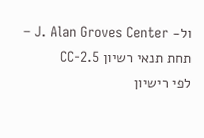ול- J. Alan Groves Center – תחת תנאי רשיון CC-2.5
לפי רישיון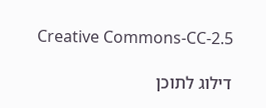Creative Commons-CC-2.5

דילוג לתוכן